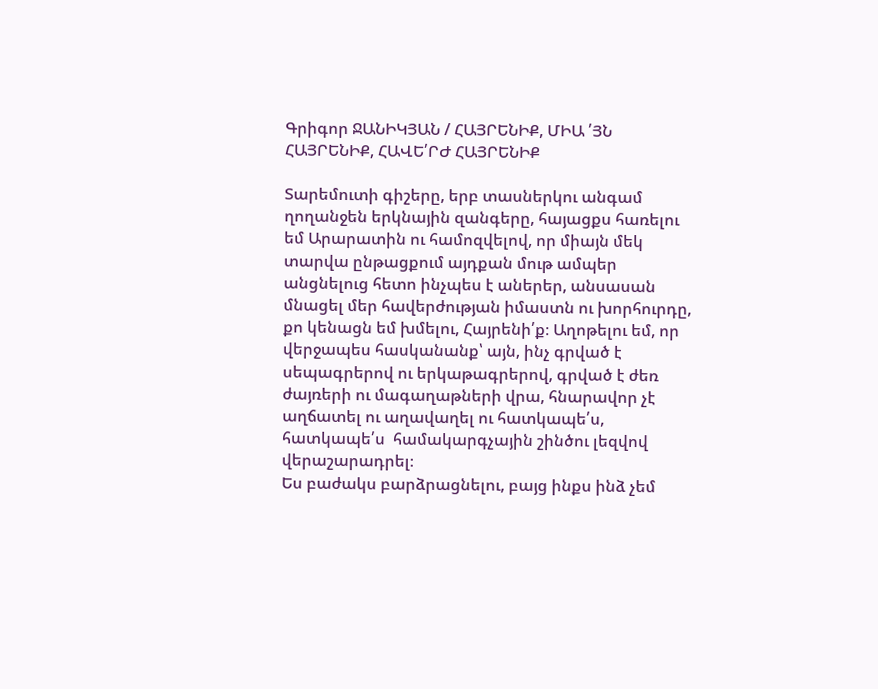Գրիգոր ՋԱՆԻԿՅԱՆ / ՀԱՅՐԵՆԻՔ, ՄԻԱ ՛ՅՆ ՀԱՅՐԵՆԻՔ, ՀԱՎԵ՛ՐԺ ՀԱՅՐԵՆԻՔ

Տարեմուտի գիշերը, երբ տասներկու անգամ ղողանջեն երկնային զանգերը, հայացքս հառելու եմ Արարատին ու համոզվելով, որ միայն մեկ տարվա ընթացքում այդքան մութ ամպեր անցնելուց հետո ինչպես է աներեր, անսասան մնացել մեր հավերժության իմաստն ու խորհուրդը, քո կենացն եմ խմելու, Հայրենի՛ք։ Աղոթելու եմ, որ վերջապես հասկանանք՝ այն, ինչ գրված է սեպագրերով ու երկաթագրերով, գրված է ժեռ ժայռերի ու մագաղաթների վրա, հնարավոր չէ աղճատել ու աղավաղել ու հատկապե՛ս, հատկապե՛ս  համակարգչային շինծու լեզվով վերաշարադրել։
Ես բաժակս բարձրացնելու, բայց ինքս ինձ չեմ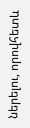ներելու, որովհետև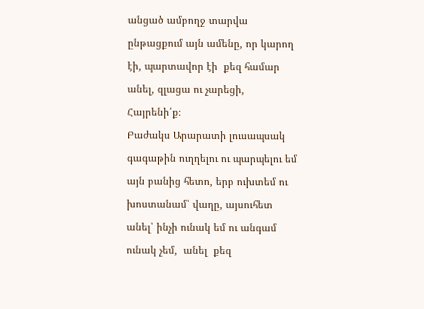անցած ամբողջ տարվա ընթացքում այն ամենը, որ կարող էի, պարտավոր էի  քեզ համար անել, զլացա ու չարեցի, Հայրենի՛ք։
Բաժակս Արարատի լուսապսակ գագաթին ուղղելու ու պարպելու եմ այն բանից հետո, երբ ուխտեմ ու խոստանամ՝ վաղը, այսուհետ անել՝ ինչի ունակ եմ ու անգամ ունակ չեմ,  անել  քեզ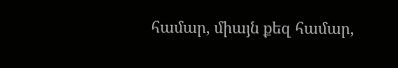համար, միայն քեզ համար,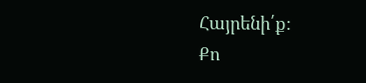Հայրենի՛ք։
Քո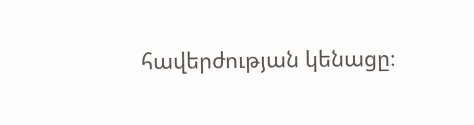հավերժության կենացը։